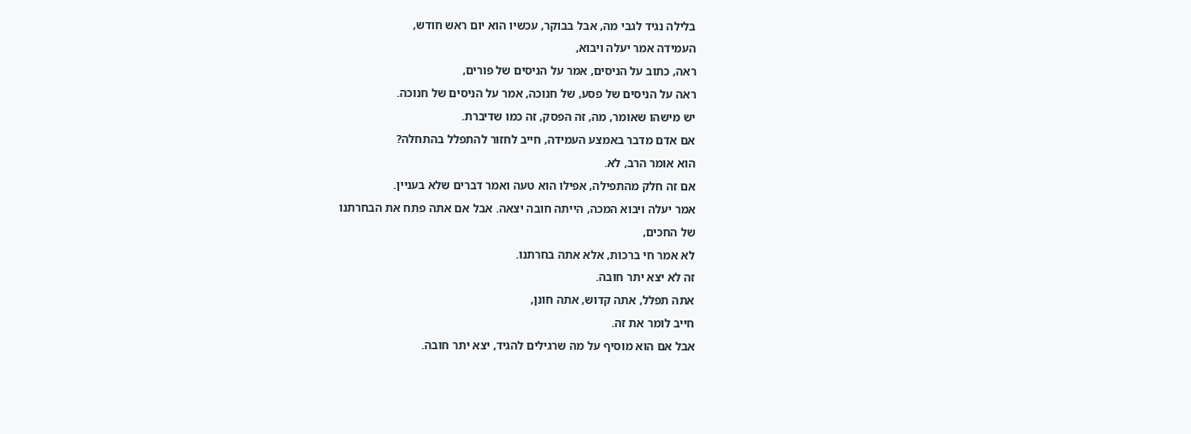בלילה נגיד לגבי מה, אבל בבוקר, עכשיו הוא יום ראש חודש,
העמידה אמר יעלה ויבוא,
ראה, כתוב על הניסים, אמר על הניסים של פורים,
ראה על הניסים של פסע, של חנוכה, אמר על הניסים של חנוכה.
יש מישהו שאומר, מה, זה הפסק, זה כמו שדיברת.
אם אדם מדבר באמצע העמידה, חייב לחזור להתפלל בהתחלה?
הוא אומר הרב, לא.
אם זה חלק מהתפילה, אפילו הוא טעה ואמר דברים שלא בעניין.
אמר יעלה ויבוא המכה, הייתה חובה יצאה. אבל אם אתה פתח את הבחרתנו
של החכים,
לא אמר חי ברכות, אלא אתה בחרתנו.
זה לא יצא יתר חובה.
אתה תפלל, אתה קדוש, אתה חונן,
חייב לומר את זה.
אבל אם הוא מוסיף על מה שרגילים להגיד, יצא יתר חובה.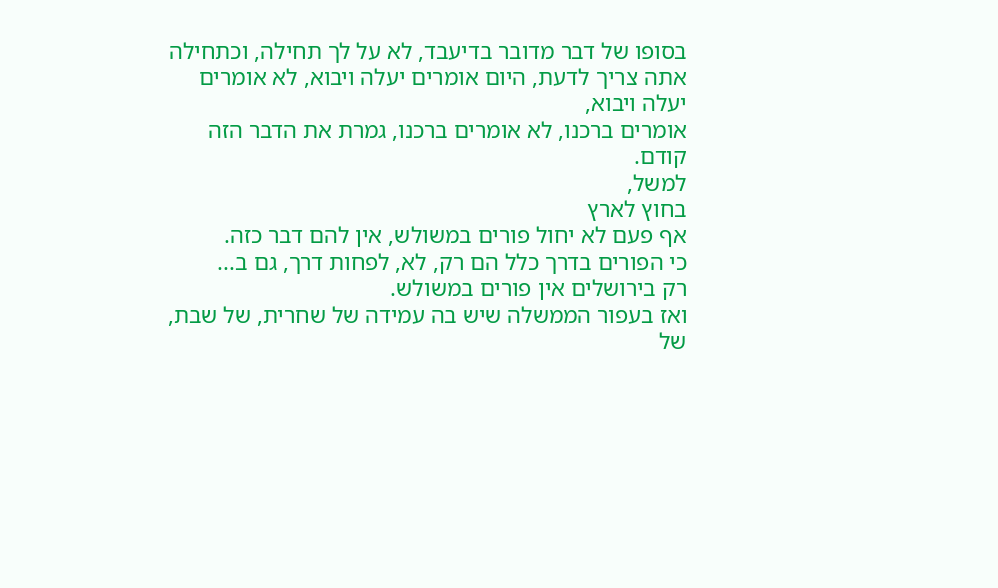בסופו של דבר מדובר בדיעבד, לא על לך תחילה, וכתחילה
אתה צריך לדעת, היום אומרים יעלה ויבוא, לא אומרים יעלה ויבוא,
אומרים ברכנו, לא אומרים ברכנו, גמרת את הדבר הזה קודם.
למשל,
בחוץ לארץ
אף פעם לא יחול פורים במשולש, אין להם דבר כזה.
כי הפורים בדרך כלל הם רק, לא, לפחות דרך, גם ב...
רק בירושלים אין פורים במשולש.
ואז בעפור הממשלה שיש בה עמידה של שחרית, של שבת, של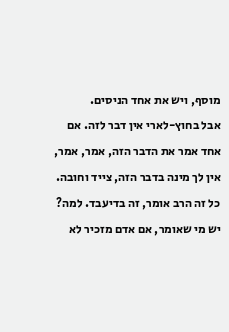מוסף, ויש את אחד הניסים.
אבל בחוץ-לארי אין דבר לזה. אם אחד אמר את הדבר הזה, אמר, אמר, אין לך מינה בדבר הזה, צייד וחובה.
כל זה הרב אומר, זה בדיעבד. למה?
יש מי שאומר, אם אדם מזכיר לא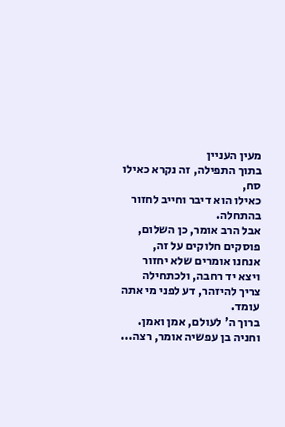מעין העניין
בתוך התפילה, זה נקרא כאילו סח,
כאילו הוא דיבר וחייב לחזור בהתחלה.
אבל הרב אומר, כן השלום,
פוסקים חלוקים על זה,
אנחנו אומרים שלא יחזור ויצא יד רחבה, ולכתחילה צריך להיזהר, דע לפני מי אתה עומד.
ברוך ה' לעולם, אמן ואמן.
וחניה בן עפשיה אומר, רצה...